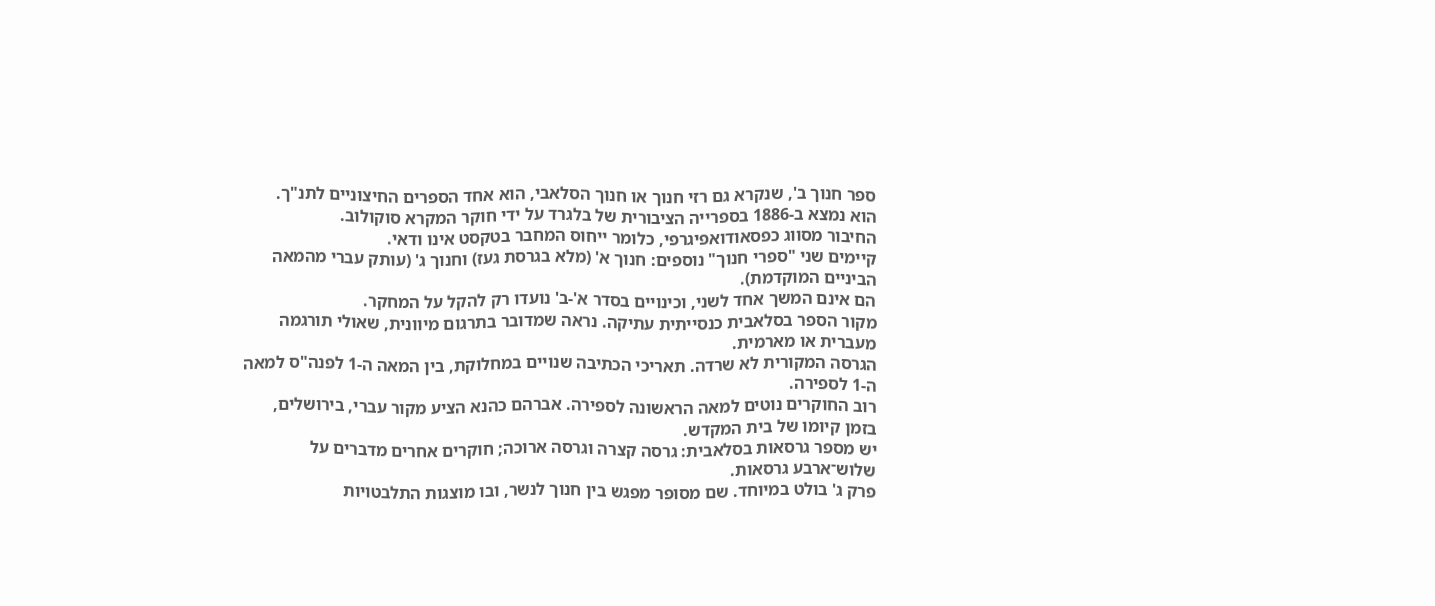ספר חנוך ב', שנקרא גם רזי חנוך או חנוך הסלאבי, הוא אחד הספרים החיצוניים לתנ"ך.
הוא נמצא ב-1886 בספרייה הציבורית של בלגרד על ידי חוקר המקרא סוקולוב.
החיבור מסווג כפסאודואפיגרפי, כלומר ייחוס המחבר בטקסט אינו ודאי.
קיימים שני "ספרי חנוך" נוספים: חנוך א' (מלא בגרסת געז) וחנוך ג' (עותק עברי מהמאה הביניים המוקדמת).
הם אינם המשך אחד לשני, וכינויים בסדר א'-ב' נועדו רק להקל על המחקר.
מקור הספר בסלאבית כנסייתית עתיקה. נראה שמדובר בתרגום מיוונית, שאולי תורגמה מעברית או מארמית.
הגרסה המקורית לא שרדה. תאריכי הכתיבה שנויים במחלוקת, בין המאה ה-1 לפנה"ס למאה ה-1 לספירה.
רוב החוקרים נוטים למאה הראשונה לספירה. אברהם כהנא הציע מקור עברי, בירושלים, בזמן קיומו של בית המקדש.
יש מספר גרסאות בסלאבית: גרסה קצרה וגרסה ארוכה; חוקרים אחרים מדברים על שלוש־ארבע גרסאות.
פרק ג' בולט במיוחד. שם מסופר מפגש בין חנוך לנשר, ובו מוצגות התלבטויות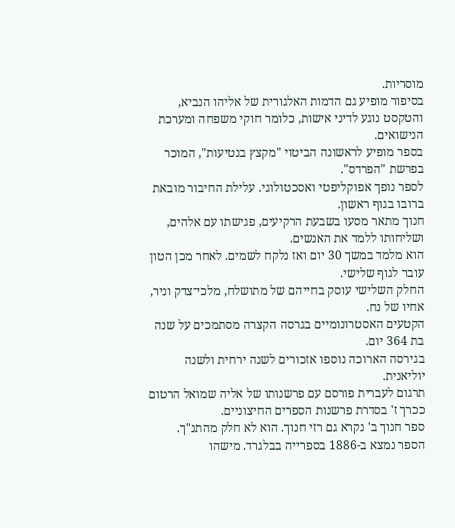מוסריות.
בסיפור מופיע גם הדמות האלגורית של אליהו הנביא, והטקסט נוגע לדיני אישות, כלומר חוקי משפחה ומערכת הנישואים.
בספר מופיע לראשונה הביטוי "מקצץ בנטיעות", המוכר בפרשת "הפרדס".
לספר נופך אפוקליפטי ואסכטולוגי. עלילת החיבור מובאת ברובו בגוף ראשון.
חנוך מתאר מסעו בשבעת הרקיעים, פגישתו עם אלהים, ושליחותו ללמד את האנשים.
הוא מלמד במשך 30 יום ואז נלקח לשמים. לאחר מכן הטון עובר לגוף שלישי.
החלק השלישי עוסק בחייהם של מתושלח, מלכי־צדק וניר, אחיו של נח.
הקטעים האסטרונומיים בגרסה הקצרה מסתמכים על שנה בת 364 יום.
בגירסה הארוכה נוספו אזכורים לשנה ירחית ולשנה יוליאנית.
תרגום לעברית פורסם עם פרשנותו של אליה שמואל הרטום ככרך ז' בסדרת פרשנות הספרים החיצוניים.
ספר חנוך ב' נקרא גם רזי חנוך. הוא לא חלק מהתנ"ך.
הספר נמצא ב-1886 בספרייה בבלגרד. מישהו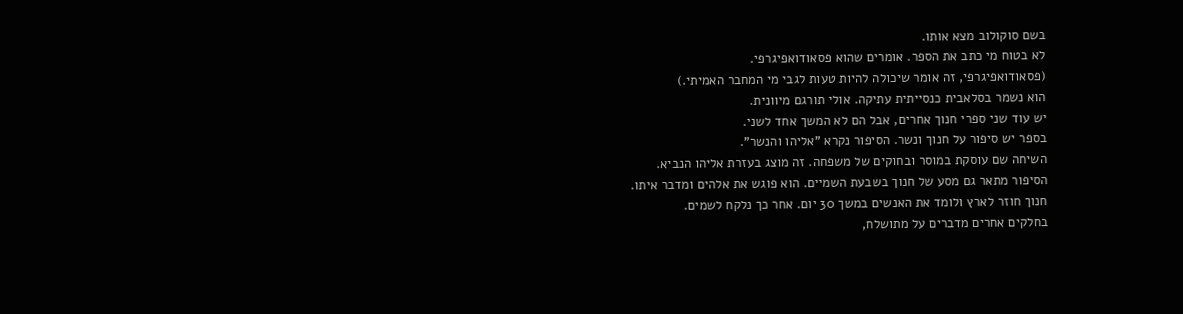בשם סוקולוב מצא אותו.
לא בטוח מי כתב את הספר. אומרים שהוא פסאודואפיגרפי.
(פסאודואפיגרפי, זה אומר שיכולה להיות טעות לגבי מי המחבר האמיתי.)
הוא נשמר בסלאבית כנסייתית עתיקה. אולי תורגם מיוונית.
יש עוד שני ספרי חנוך אחרים, אבל הם לא המשך אחד לשני.
בספר יש סיפור על חנוך ונשר. הסיפור נקרא "אליהו והנשר".
השיחה שם עוסקת במוסר ובחוקים של משפחה. זה מוצג בעזרת אליהו הנביא.
הסיפור מתאר גם מסע של חנוך בשבעת השמיים. הוא פוגש את אלהים ומדבר איתו.
חנוך חוזר לארץ ולומד את האנשים במשך 30 יום. אחר כך נלקח לשמים.
בחלקים אחרים מדברים על מתושלח,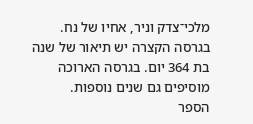מלכי־צדק וניר, אחיו של נח.
בגרסה הקצרה יש תיאור של שנה בת 364 יום. בגרסה הארוכה מוסיפים גם שנים נוספות.
הספר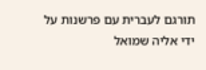תורגם לעברית עם פרשנות על ידי אליה שמואל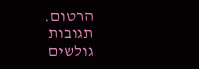הרטום.
תגובות גולשים